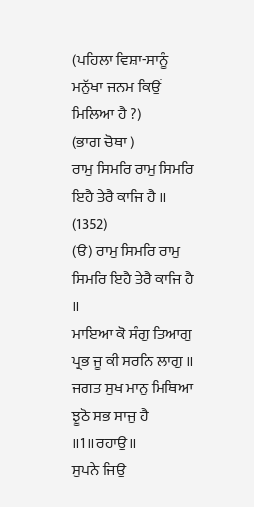(ਪਹਿਲਾ ਵਿਸ਼ਾ-ਸਾਨੂੰ ਮਨੁੱਖਾ ਜਨਮ ਕਿਉਂ ਮਿਲਿਆ ਹੈ ?)
(ਭਾਗ ਚੋਥਾ )
ਰਾਮੁ ਸਿਮਰਿ ਰਾਮੁ ਸਿਮਰਿ ਇਹੈ ਤੇਰੈ ਕਾਜਿ ਹੈ ॥ (1352)
(ੳ) ਰਾਮੁ ਸਿਮਰਿ ਰਾਮੁ ਸਿਮਰਿ ਇਹੈ ਤੇਰੈ ਕਾਜਿ ਹੈ ॥
ਮਾਇਆ ਕੋ ਸੰਗੁ ਤਿਆਗੁ ਪ੍ਰਭ ਜੂ ਕੀ ਸਰਨਿ ਲਾਗੁ ॥
ਜਗਤ ਸੁਖ ਮਾਨੁ ਮਿਥਿਆ ਝੂਠੋ ਸਭ ਸਾਜੁ ਹੈ ॥1॥ਰਹਾਉ॥
ਸੁਪਨੇ ਜਿਉ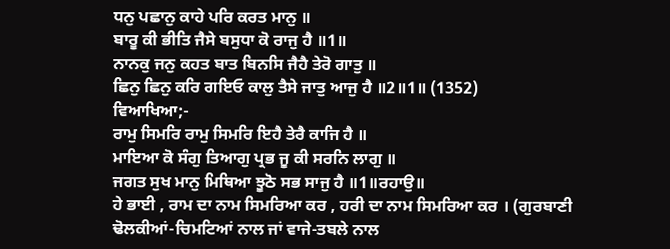ਧਨੁ ਪਛਾਨੁ ਕਾਹੇ ਪਰਿ ਕਰਤ ਮਾਨੁ ॥
ਬਾਰੂ ਕੀ ਭੀਤਿ ਜੈਸੇ ਬਸੁਧਾ ਕੋ ਰਾਜੁ ਹੈ ॥1॥
ਨਾਨਕੁ ਜਨੁ ਕਹਤ ਬਾਤ ਬਿਨਸਿ ਜੈਹੈ ਤੇਰੋ ਗਾਤੁ ॥
ਛਿਨੁ ਛਿਨੁ ਕਰਿ ਗਇਓ ਕਾਲੁ ਤੈਸੇ ਜਾਤੁ ਆਜੁ ਹੈ ॥2॥1॥ (1352)
ਵਿਆਖਿਆ;-
ਰਾਮੁ ਸਿਮਰਿ ਰਾਮੁ ਸਿਮਰਿ ਇਹੈ ਤੇਰੈ ਕਾਜਿ ਹੈ ॥
ਮਾਇਆ ਕੋ ਸੰਗੁ ਤਿਆਗੁ ਪ੍ਰਭ ਜੂ ਕੀ ਸਰਨਿ ਲਾਗੁ ॥
ਜਗਤ ਸੁਖ ਮਾਨੁ ਮਿਥਿਆ ਝੂਠੋ ਸਭ ਸਾਜੁ ਹੈ ॥1॥ਰਹਾਉ॥
ਹੇ ਭਾਈ , ਰਾਮ ਦਾ ਨਾਮ ਸਿਮਰਿਆ ਕਰ , ਹਰੀ ਦਾ ਨਾਮ ਸਿਮਰਿਆ ਕਰ । (ਗੁਰਬਾਣੀ ਢੋਲਕੀਆਂ-ਚਿਮਟਿਆਂ ਨਾਲ ਜਾਂ ਵਾਜੇ-ਤਬਲੇ ਨਾਲ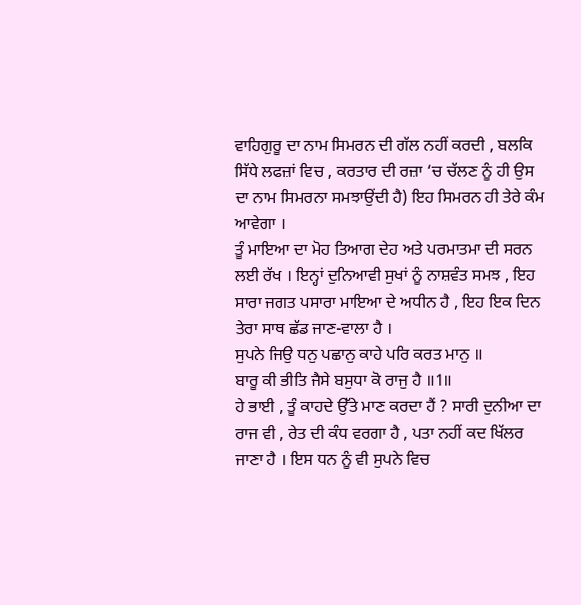ਵਾਹਿਗੁਰੂ ਦਾ ਨਾਮ ਸਿਮਰਨ ਦੀ ਗੱਲ ਨਹੀਂ ਕਰਦੀ , ਬਲਕਿ ਸਿੱਧੇ ਲਫਜ਼ਾਂ ਵਿਚ , ਕਰਤਾਰ ਦੀ ਰਜ਼ਾ ‘ਚ ਚੱਲਣ ਨੂੰ ਹੀ ਉਸ ਦਾ ਨਾਮ ਸਿਮਰਨਾ ਸਮਝਾਉਂਦੀ ਹੈ) ਇਹ ਸਿਮਰਨ ਹੀ ਤੇਰੇ ਕੰਮ ਆਵੇਗਾ ।
ਤੂੰ ਮਾਇਆ ਦਾ ਮੋਹ ਤਿਆਗ ਦੇਹ ਅਤੇ ਪਰਮਾਤਮਾ ਦੀ ਸਰਨ ਲਈ ਰੱਖ । ਇਨ੍ਹਾਂ ਦੁਨਿਆਵੀ ਸੁਖਾਂ ਨੂੰ ਨਾਸ਼ਵੰਤ ਸਮਝ , ਇਹ ਸਾਰਾ ਜਗਤ ਪਸਾਰਾ ਮਾਇਆ ਦੇ ਅਧੀਨ ਹੈ , ਇਹ ਇਕ ਦਿਨ ਤੇਰਾ ਸਾਥ ਛੱਡ ਜਾਣ-ਵਾਲਾ ਹੈ ।
ਸੁਪਨੇ ਜਿਉ ਧਨੁ ਪਛਾਨੁ ਕਾਹੇ ਪਰਿ ਕਰਤ ਮਾਨੁ ॥
ਬਾਰੂ ਕੀ ਭੀਤਿ ਜੈਸੇ ਬਸੁਧਾ ਕੋ ਰਾਜੁ ਹੈ ॥1॥
ਹੇ ਭਾਈ , ਤੂੰ ਕਾਹਦੇ ਉੱਤੇ ਮਾਣ ਕਰਦਾ ਹੈਂ ? ਸਾਰੀ ਦੁਨੀਆ ਦਾ ਰਾਜ ਵੀ , ਰੇਤ ਦੀ ਕੰਧ ਵਰਗਾ ਹੈ , ਪਤਾ ਨਹੀਂ ਕਦ ਖਿੱਲਰ ਜਾਣਾ ਹੈ । ਇਸ ਧਨ ਨੂੰ ਵੀ ਸੁਪਨੇ ਵਿਚ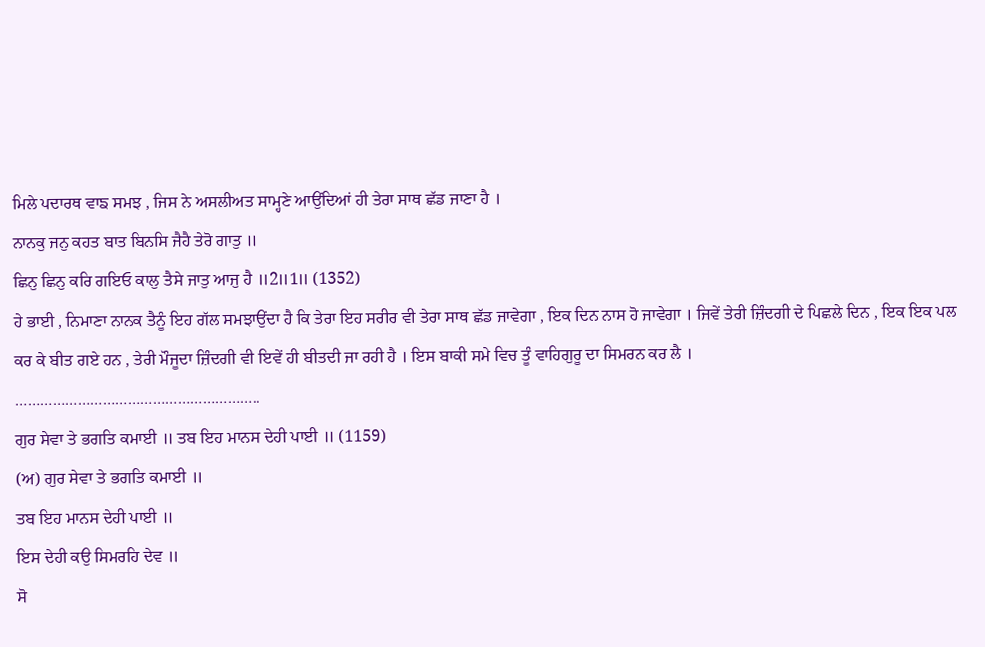ਮਿਲੇ ਪਦਾਰਥ ਵਾਙ ਸਮਝ , ਜਿਸ ਨੇ ਅਸਲੀਅਤ ਸਾਮ੍ਹਣੇ ਆਉਂਦਿਆਂ ਹੀ ਤੇਰਾ ਸਾਥ ਛੱਡ ਜਾਣਾ ਹੈ ।
ਨਾਨਕੁ ਜਨੁ ਕਹਤ ਬਾਤ ਬਿਨਸਿ ਜੈਹੈ ਤੇਰੋ ਗਾਤੁ ॥
ਛਿਨੁ ਛਿਨੁ ਕਰਿ ਗਇਓ ਕਾਲੁ ਤੈਸੇ ਜਾਤੁ ਆਜੁ ਹੈ ॥2॥1॥ (1352)
ਹੇ ਭਾਈ , ਨਿਮਾਣਾ ਨਾਨਕ ਤੈਨੂੰ ਇਹ ਗੱਲ ਸਮਝਾਉਂਦਾ ਹੈ ਕਿ ਤੇਰਾ ਇਹ ਸਰੀਰ ਵੀ ਤੇਰਾ ਸਾਥ ਛੱਡ ਜਾਵੇਗਾ , ਇਕ ਦਿਨ ਨਾਸ ਹੋ ਜਾਵੇਗਾ । ਜਿਵੇਂ ਤੇਰੀ ਜ਼ਿੰਦਗੀ ਦੇ ਪਿਛਲੇ ਦਿਨ , ਇਕ ਇਕ ਪਲ ਕਰ ਕੇ ਬੀਤ ਗਏ ਹਨ , ਤੇਰੀ ਮੌਜੂਦਾ ਜ਼ਿੰਦਗੀ ਵੀ ਇਵੇਂ ਹੀ ਬੀਤਦੀ ਜਾ ਰਹੀ ਹੈ । ਇਸ ਬਾਕੀ ਸਮੇ ਵਿਚ ਤੂੰ ਵਾਹਿਗੁਰੂ ਦਾ ਸਿਮਰਨ ਕਰ ਲੈ ।
…………………………………………………..
ਗੁਰ ਸੇਵਾ ਤੇ ਭਗਤਿ ਕਮਾਈ ॥ ਤਬ ਇਹ ਮਾਨਸ ਦੇਹੀ ਪਾਈ ॥ (1159)
(ਅ) ਗੁਰ ਸੇਵਾ ਤੇ ਭਗਤਿ ਕਮਾਈ ॥
ਤਬ ਇਹ ਮਾਨਸ ਦੇਹੀ ਪਾਈ ॥
ਇਸ ਦੇਹੀ ਕਉ ਸਿਮਰਹਿ ਦੇਵ ॥
ਸੋ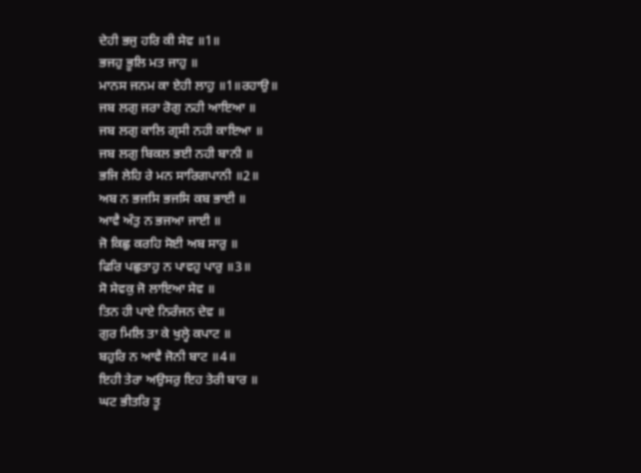ਦੇਹੀ ਭਜੁ ਹਰਿ ਕੀ ਸੇਵ ॥1॥
ਭਜਹੁ ਭੂਲਿ ਮਤ ਜਾਹੁ ॥
ਮਾਨਸ ਜਨਮ ਕਾ ਏਹੀ ਲਾਹੁ ॥1॥ਰਹਾਉ॥
ਜਬ ਲਗੁ ਜਰਾ ਰੋਗੁ ਨਹੀ ਆਇਆ ॥
ਜਬ ਲਗੁ ਕਾਲਿ ਗ੍ਰਸੀ ਨਹੀ ਕਾਇਆ ॥
ਜਬ ਲਗੁ ਬਿਕਲ ਭਈ ਨਹੀ ਬਾਨੀ ॥
ਭਜਿ ਲੇਹਿ ਰੇ ਮਨ ਸਾਰਿਗਪਾਨੀ ॥2॥
ਅਬ ਨ ਭਜਸਿ ਭਜਸਿ ਕਬ ਭਾਈ ॥
ਆਵੈ ਅੰਤੁ ਨ ਭਜਆ ਜਾਈ ॥
ਜੋ ਕਿਛੁ ਕਰਹਿ ਸੋਈ ਅਬ ਸਾਰੁ ॥
ਫਿਰਿ ਪਛੁਤਾਹੁ ਨ ਪਾਵਹੁ ਪਾਰੁ ॥3॥
ਸੋ ਸੇਵਕੁ ਜੋ ਲਾਇਆ ਸੇਵ ॥
ਤਿਨ ਹੀ ਪਾਏ ਨਿਰੰਜਨ ਦੇਵ ॥
ਗੁਰ ਮਿਲਿ ਤਾ ਕੇ ਖੁਲ੍ਹੇ ਕਪਾਟ ॥
ਬਹੁਰਿ ਨ ਆਵੈ ਜੋਨੀ ਬਾਟ ॥4॥
ਇਹੀ ਤੇਰਾ ਅਉਸਰੁ ਇਹ ਤੇਰੀ ਬਾਰ ॥
ਘਟ ਭੀਤਰਿ ਤੂ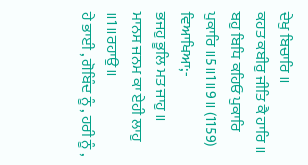ਦੇਖੁ ਬਿਚਾਰਿ ॥
ਕਹਤ ਕਬੀਰੁ ਜੀਤਿ ਕੈ ਹਾਰਿ ॥
ਬਹੁ ਬਿਧਿ ਕਹਿਓ ਪੁਕਾਰਿ ਪੁਕਾਰਿ ॥5॥1॥9॥ (1159)
ਵਿਆਖਿਆ;-
ਭਜਹੁ ਭੂਲਿ ਮਤ ਜਾਹੁ ॥
ਮਾਨਸ ਜਨਮ ਕਾ ਏਹੀ ਲਾਹੁ ॥1॥ਰਹਾਉ॥
ਹੇ ਭਾਈ , ਗੋਬਿੰਦ ਨੂੰ , ਹਰੀ ਨੂੰ ,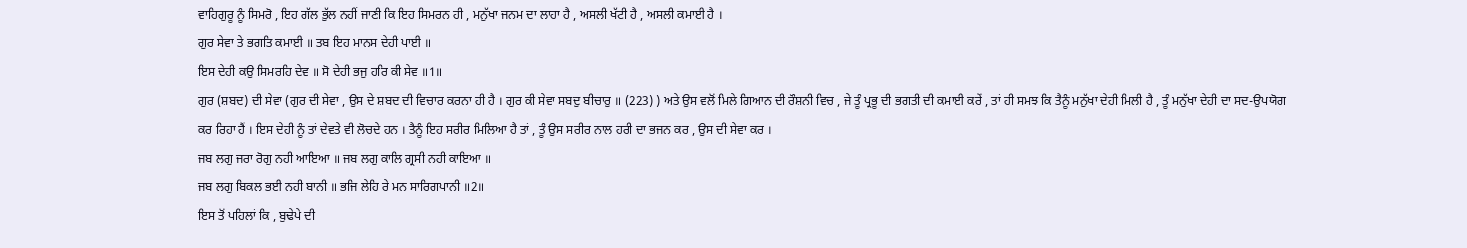ਵਾਹਿਗੁਰੂ ਨੂੰ ਸਿਮਰੋ , ਇਹ ਗੱਲ ਭੁੱਲ ਨਹੀਂ ਜਾਣੀ ਕਿ ਇਹ ਸਿਮਰਨ ਹੀ , ਮਨੁੱਖਾ ਜਨਮ ਦਾ ਲਾਹਾ ਹੈ , ਅਸਲੀ ਖੱਟੀ ਹੈ , ਅਸਲੀ ਕਮਾਈ ਹੈ ।
ਗੁਰ ਸੇਵਾ ਤੇ ਭਗਤਿ ਕਮਾਈ ॥ ਤਬ ਇਹ ਮਾਨਸ ਦੇਹੀ ਪਾਈ ॥
ਇਸ ਦੇਹੀ ਕਉ ਸਿਮਰਹਿ ਦੇਵ ॥ ਸੋ ਦੇਹੀ ਭਜੁ ਹਰਿ ਕੀ ਸੇਵ ॥1॥
ਗੁਰ (ਸ਼ਬਦ) ਦੀ ਸੇਵਾ (ਗੁਰ ਦੀ ਸੇਵਾ , ਉਸ ਦੇ ਸ਼ਬਦ ਦੀ ਵਿਚਾਰ ਕਰਨਾ ਹੀ ਹੈ । ਗੁਰ ਕੀ ਸੇਵਾ ਸਬਦੁ ਬੀਚਾਰੁ ॥ (223) ) ਅਤੇ ਉਸ ਵਲੋਂ ਮਿਲੇ ਗਿਆਨ ਦੀ ਰੌਸ਼ਨੀ ਵਿਚ , ਜੇ ਤੂੰ ਪ੍ਰਭੂ ਦੀ ਭਗਤੀ ਦੀ ਕਮਾਈ ਕਰੇਂ , ਤਾਂ ਹੀ ਸਮਝ ਕਿ ਤੈਨੂੰ ਮਨੁੱਖਾ ਦੇਹੀ ਮਿਲੀ ਹੈ , ਤੂੰ ਮਨੁੱਖਾ ਦੇਹੀ ਦਾ ਸਦ-ਉਪਯੋਗ ਕਰ ਰਿਹਾ ਹੈਂ । ਇਸ ਦੇਹੀ ਨੂੰ ਤਾਂ ਦੇਵਤੇ ਵੀ ਲੋਚਦੇ ਹਨ । ਤੈਨੂੰ ਇਹ ਸਰੀਰ ਮਿਲਿਆ ਹੈ ਤਾਂ , ਤੂੰ ਉਸ ਸਰੀਰ ਨਾਲ ਹਰੀ ਦਾ ਭਜਨ ਕਰ , ਉਸ ਦੀ ਸੇਵਾ ਕਰ ।
ਜਬ ਲਗੁ ਜਰਾ ਰੋਗੁ ਨਹੀ ਆਇਆ ॥ ਜਬ ਲਗੁ ਕਾਲਿ ਗ੍ਰਸੀ ਨਹੀ ਕਾਇਆ ॥
ਜਬ ਲਗੁ ਬਿਕਲ ਭਈ ਨਹੀ ਬਾਨੀ ॥ ਭਜਿ ਲੇਹਿ ਰੇ ਮਨ ਸਾਰਿਗਪਾਨੀ ॥2॥
ਇਸ ਤੋਂ ਪਹਿਲਾਂ ਕਿ , ਬੁਢੇਪੇ ਦੀ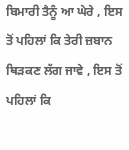ਬਿਮਾਰੀ ਤੈਨੂੰ ਆ ਘੇਰੇ , ਇਸ ਤੋਂ ਪਹਿਲਾਂ ਕਿ ਤੇਰੀ ਜ਼ਬਾਨ ਥਿੜਕਣ ਲੱਗ ਜਾਵੇ , ਇਸ ਤੋਂ ਪਹਿਲਾਂ ਕਿ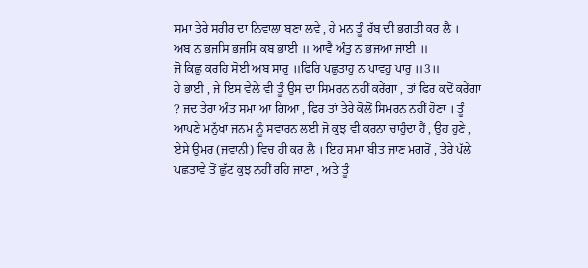ਸਮਾ ਤੇਰੇ ਸਰੀਰ ਦਾ ਨਿਵਾਲਾ ਬਣਾ ਲਵੇ , ਹੇ ਮਨ ਤੂੰ ਰੱਬ ਦੀ ਭਗਤੀ ਕਰ ਲੈ ।
ਅਬ ਨ ਭਜਸਿ ਭਜਸਿ ਕਬ ਭਾਈ ॥ ਆਵੈ ਅੰਤੁ ਨ ਭਜਆ ਜਾਈ ॥
ਜੋ ਕਿਛੁ ਕਰਹਿ ਸੋਈ ਅਬ ਸਾਰੁ ॥ਫਿਰਿ ਪਛੁਤਾਹੁ ਨ ਪਾਵਹੁ ਪਾਰੁ ॥3॥
ਹੇ ਭਾਈ , ਜੇ ਇਸ ਵੇਲੇ ਵੀ ਤੂੰ ਉਸ ਦਾ ਸਿਮਰਨ ਨਹੀਂ ਕਰੇਂਗਾ , ਤਾਂ ਫਿਰ ਕਦੋਂ ਕਰੇਂਗਾ ? ਜਦ ਤੇਰਾ ਅੰਤ ਸਮਾ ਆ ਗਿਆ , ਫਿਰ ਤਾਂ ਤੇਰੇ ਕੋਲੋਂ ਸਿਮਰਨ ਨਹੀਂ ਹੋਣਾ । ਤੂੰ ਆਪਣੇ ਮਨੁੱਖਾ ਜਨਮ ਨੂੰ ਸਵਾਰਨ ਲਈ ਜੋ ਕੁਝ ਵੀ ਕਰਨਾ ਚਾਹੁੰਦਾ ਹੈਂ , ਉਹ ਹੁਣੇ , ਏਸੇ ਉਮਰ (ਜਵਾਨੀ) ਵਿਚ ਹੀ ਕਰ ਲੈ । ਇਹ ਸਮਾ ਬੀਤ ਜਾਣ ਮਗਰੋਂ , ਤੇਰੇ ਪੱਲੇ ਪਛਤਾਵੇ ਤੋਂ ਛੁੱਟ ਕੁਝ ਨਹੀਂ ਰਹਿ ਜਾਣਾ , ਅਤੇ ਤੂੰ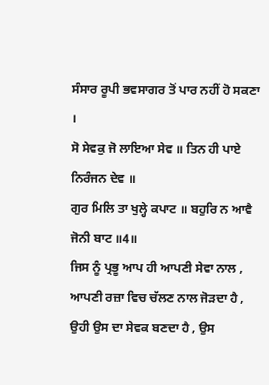ਸੰਸਾਰ ਰੂਪੀ ਭਵਸਾਗਰ ਤੋਂ ਪਾਰ ਨਹੀਂ ਹੋ ਸਕਣਾ ।
ਸੋ ਸੇਵਕੁ ਜੋ ਲਾਇਆ ਸੇਵ ॥ ਤਿਨ ਹੀ ਪਾਏ ਨਿਰੰਜਨ ਦੇਵ ॥
ਗੁਰ ਮਿਲਿ ਤਾ ਖੁਲ੍ਹੇ ਕਪਾਟ ॥ ਬਹੁਰਿ ਨ ਆਵੈ ਜੋਨੀ ਬਾਟ ॥4॥
ਜਿਸ ਨੂੰ ਪ੍ਰਭੂ ਆਪ ਹੀ ਆਪਣੀ ਸੇਵਾ ਨਾਲ , ਆਪਣੀ ਰਜ਼ਾ ਵਿਚ ਚੱਲਣ ਨਾਲ ਜੋੜਦਾ ਹੈ , ਉਹੀ ਉਸ ਦਾ ਸੇਵਕ ਬਣਦਾ ਹੈ , ਉਸ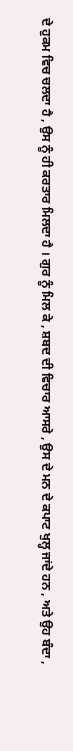ਦੇ ਹੁਕਮ ਵਿਚ ਚਲਦਾ ਹੈ , ਉਸ ਨੂੰ ਹੀ ਕਰਤਾਰ ਮਿਲਦਾ ਹੈ । ਗੁਰ ਨੂੰ ਮਿਲ ਕੇ , ਸ਼ਬਦ ਦੀ ਵਿਚਾਰ ਆਸਰੇ , ਉਸ ਦੇ ਮਨ ਦੇ ਕਪਾਟ ਖੁਲ੍ਹ ਜਾਂਦੇ ਹਨ , ਅਤੇ ਉਹ ਬੰਦਾ ,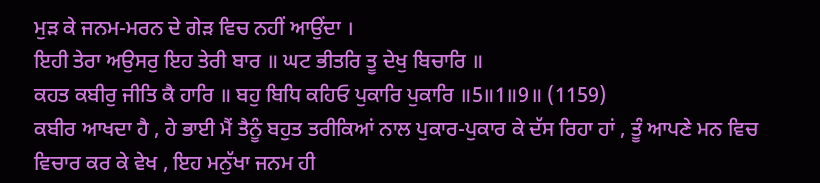ਮੁੜ ਕੇ ਜਨਮ-ਮਰਨ ਦੇ ਗੇੜ ਵਿਚ ਨਹੀਂ ਆਉਂਦਾ ।
ਇਹੀ ਤੇਰਾ ਅਉਸਰੁ ਇਹ ਤੇਰੀ ਬਾਰ ॥ ਘਟ ਭੀਤਰਿ ਤੂ ਦੇਖੁ ਬਿਚਾਰਿ ॥
ਕਹਤ ਕਬੀਰੁ ਜੀਤਿ ਕੈ ਹਾਰਿ ॥ ਬਹੁ ਬਿਧਿ ਕਹਿਓ ਪੁਕਾਰਿ ਪੁਕਾਰਿ ॥5॥1॥9॥ (1159)
ਕਬੀਰ ਆਖਦਾ ਹੈ , ਹੇ ਭਾਈ ਮੈਂ ਤੈਨੂੰ ਬਹੁਤ ਤਰੀਕਿਆਂ ਨਾਲ ਪੁਕਾਰ-ਪੁਕਾਰ ਕੇ ਦੱਸ ਰਿਹਾ ਹਾਂ , ਤੂੰ ਆਪਣੇ ਮਨ ਵਿਚ ਵਿਚਾਰ ਕਰ ਕੇ ਵੇਖ , ਇਹ ਮਨੁੱਖਾ ਜਨਮ ਹੀ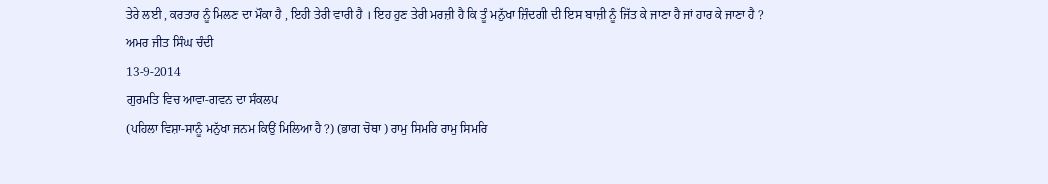ਤੇਰੇ ਲਈ , ਕਰਤਾਰ ਨੂੰ ਮਿਲਣ ਦਾ ਮੌਕਾ ਹੈ , ਇਹੀ ਤੇਰੀ ਵਾਰੀ ਹੈ । ਇਹ ਹੁਣ ਤੇਰੀ ਮਰਜ਼ੀ ਹੈ ਕਿ ਤੂੰ ਮਨੁੱਖਾ ਜ਼ਿੰਦਗੀ ਦੀ ਇਸ ਬਾਜ਼ੀ ਨੂੰ ਜਿੱਤ ਕੇ ਜਾਣਾ ਹੈ ਜਾਂ ਹਾਰ ਕੇ ਜਾਣਾ ਹੈ ?
ਅਮਰ ਜੀਤ ਸਿੰਘ ਚੰਦੀ
13-9-2014
ਗੁਰਮਤਿ ਵਿਚ ਆਵਾ-ਗਵਨ ਦਾ ਸੰਕਲਪ
(ਪਹਿਲਾ ਵਿਸ਼ਾ-ਸਾਨੂੰ ਮਨੁੱਖਾ ਜਨਮ ਕਿਉਂ ਮਿਲਿਆ ਹੈ ?) (ਭਾਗ ਚੋਥਾ ) ਰਾਮੁ ਸਿਮਰਿ ਰਾਮੁ ਸਿਮਰਿ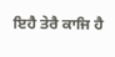ਇਹੈ ਤੇਰੈ ਕਾਜਿ ਹੈ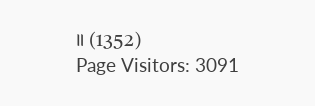॥ (1352)
Page Visitors: 3091